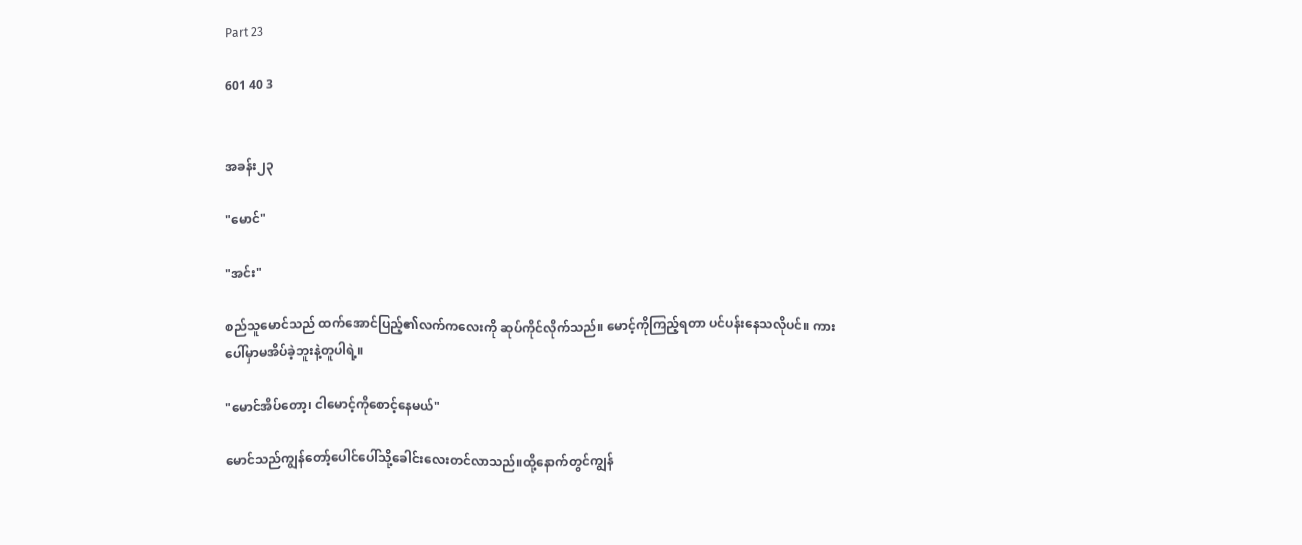Part 23

601 40 3


အခန်း၂၃

"မောင်"

"အင်း"

စည်သူမောင်သည် ထက်အောင်ပြည့်၏လက်ကလေးကို ဆုပ်ကိုင်လိုက်သည်။ မောင့်ကိုကြည့်ရတာ ပင်ပန်းနေသလိုပင်။ ကားပေါ်မှာမအိပ်ခဲ့ဘူးနဲ့တူပါရဲ့။

"မောင်အိပ်တော့၊ ငါမောင့်ကိုစောင့်နေမယ်"

မောင်သည်ကျွန်တော့်ပေါင်ပေါ်သို့ခေါင်းလေးတင်လာသည်။ထို့နောက်တွင်ကျွန်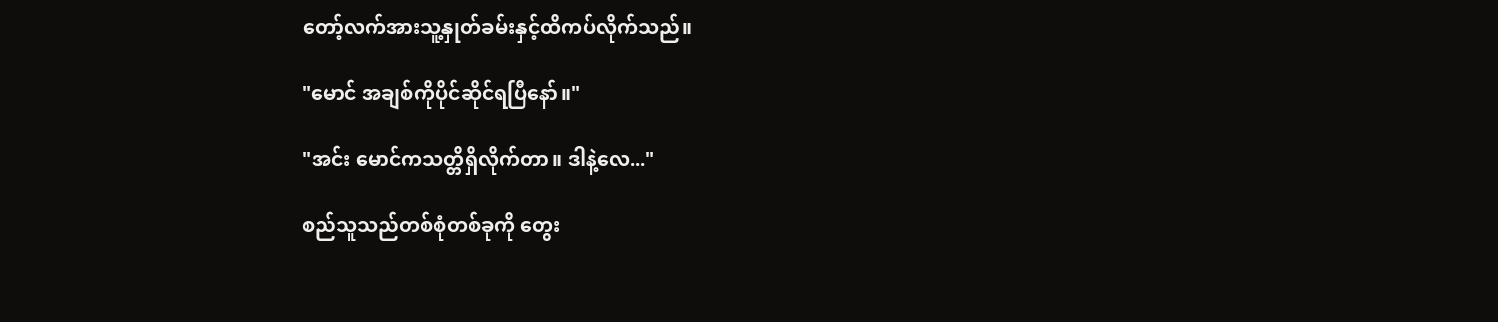တော့်လက်အားသူ့နှုတ်ခမ်းနှင့်ထိကပ်လိုက်သည်။

"မောင် အချစ်ကိုပိုင်ဆိုင်ရပြီနော်။"

"အင်း မောင်ကသတ္တိရှိလိုက်တာ။ ဒါနဲ့လေ..."

စည်သူသည်တစ်စုံတစ်ခုကို တွေး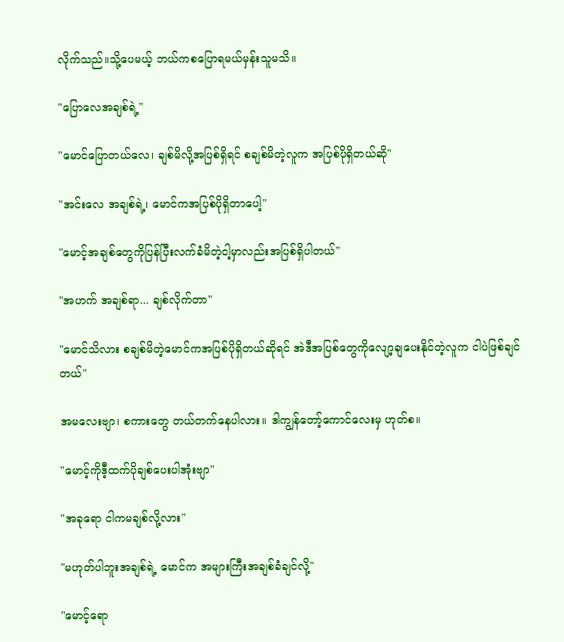လိုက်သည်။သို့ပေမယ့် ဘယ်ကစပြောရမယ်မှန်းသူမသိ။

"ပြောလေအချစ်ရဲ့"

"မောင်ပြောတယ်လေ၊ ချစ်မိလို့အပြစ်ရှိရင် စချစ်မိတဲ့လူက အပြစ်ပိုရှိတယ်ဆို"

"အင်းလေ အချစ်ရဲ့၊ မောင်ကအပြစ်ပိုရှိတာပေါ့"

"မောင့်အချစ်တွေကိုပြန်ပြီးလက်ခံမိတဲ့ငါ့မှာလည်းအပြစ်ရှိပါတယ်"

"အဟက် အချစ်ရာ... ချစ်လိုက်တာ"

"မောင်သိလား စချစ်မိတဲ့မောင်ကအပြစ်ပိုရှိတယ်ဆိုရင် အဲဒီအပြစ်တွေကိုလျော့ချပေးနိုင်တဲ့လူက ငါပဲဖြစ်ချင်တယ်"

အမလေးဗျာ၊ စကားတွေ တယ်တက်နေပါလား။ ဒါကျွန်တော့်ကောင်လေးမှ ဟုတ်စ။

"မောင့်ကိုဒီ့ထက်ပိုချစ်ပေးပါအုံးဗျာ"

"အခုရော ငါကမချစ်လို့လား"

"မဟုတ်ပါဘူးအချစ်ရဲ့ မောင်က အများကြီးအချစ်ခံချင်လို့"

"မောင့်ရော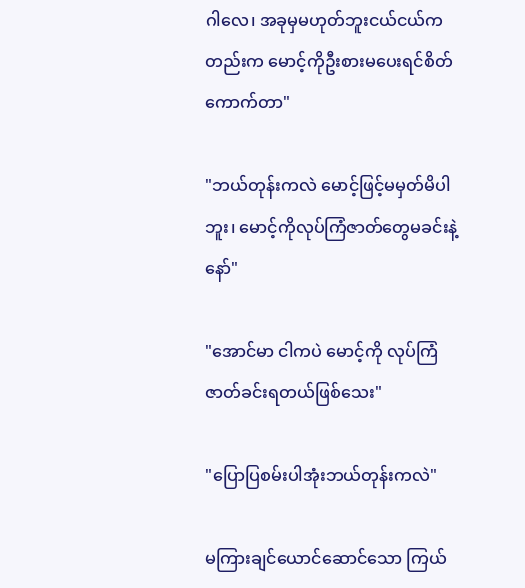ဂါလေ၊ အခုမှမဟုတ်ဘူးငယ်ငယ်ကတည်းက မောင့်ကိုဦးစားမပေးရင်စိတ်ကောက်တာ"

"ဘယ်တုန်းကလဲ မောင့်ဖြင့်မမှတ်မိပါဘူး၊ မောင့်ကိုလုပ်ကြံဇာတ်တွေမခင်းနဲ့နော်"

"အောင်မာ ငါကပဲ မောင့်ကို လုပ်ကြံဇာတ်ခင်းရတယ်ဖြစ်သေး"

"ပြောပြစမ်းပါအုံးဘယ်တုန်းကလဲ"

မကြားချင်ယောင်ဆောင်သော ကြယ်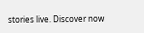stories live. Discover now